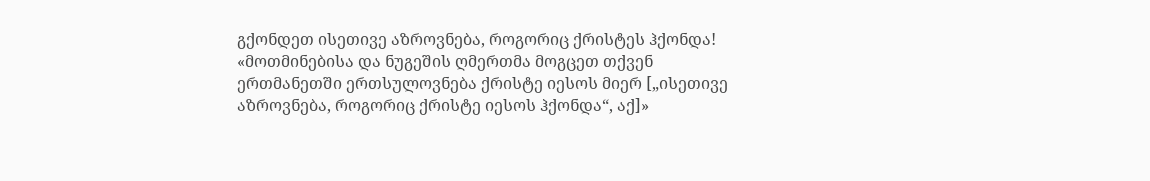გქონდეთ ისეთივე აზროვნება, როგორიც ქრისტეს ჰქონდა!
«მოთმინებისა და ნუგეშის ღმერთმა მოგცეთ თქვენ ერთმანეთში ერთსულოვნება ქრისტე იესოს მიერ [„ისეთივე აზროვნება, როგორიც ქრისტე იესოს ჰქონდა“, აქ]»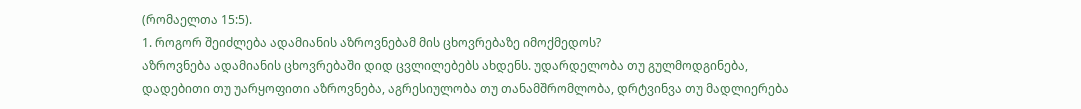(რომაელთა 15:5).
1. როგორ შეიძლება ადამიანის აზროვნებამ მის ცხოვრებაზე იმოქმედოს?
აზროვნება ადამიანის ცხოვრებაში დიდ ცვლილებებს ახდენს. უდარდელობა თუ გულმოდგინება, დადებითი თუ უარყოფითი აზროვნება, აგრესიულობა თუ თანამშრომლობა, დრტვინვა თუ მადლიერება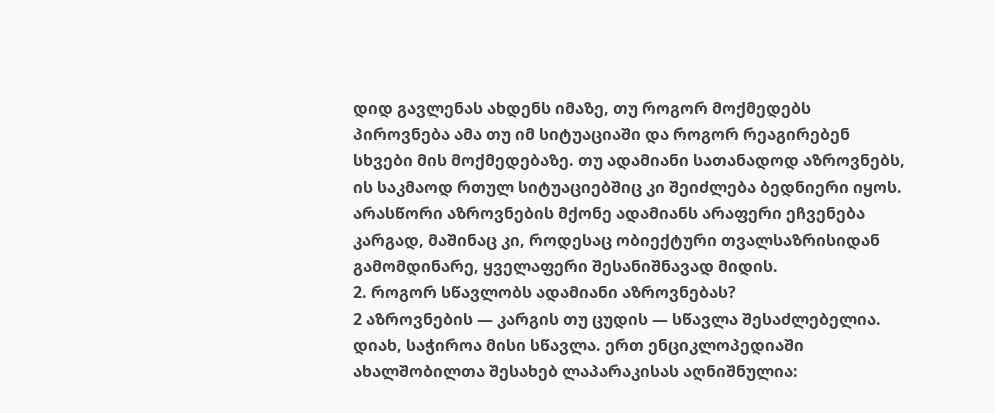დიდ გავლენას ახდენს იმაზე, თუ როგორ მოქმედებს პიროვნება ამა თუ იმ სიტუაციაში და როგორ რეაგირებენ სხვები მის მოქმედებაზე. თუ ადამიანი სათანადოდ აზროვნებს, ის საკმაოდ რთულ სიტუაციებშიც კი შეიძლება ბედნიერი იყოს. არასწორი აზროვნების მქონე ადამიანს არაფერი ეჩვენება კარგად, მაშინაც კი, როდესაც ობიექტური თვალსაზრისიდან გამომდინარე, ყველაფერი შესანიშნავად მიდის.
2. როგორ სწავლობს ადამიანი აზროვნებას?
2 აზროვნების — კარგის თუ ცუდის — სწავლა შესაძლებელია. დიახ, საჭიროა მისი სწავლა. ერთ ენციკლოპედიაში ახალშობილთა შესახებ ლაპარაკისას აღნიშნულია: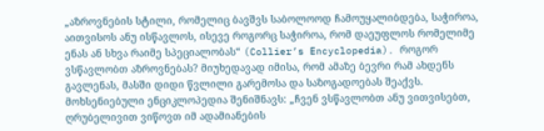„აზროვნების სტილი, რომელიც ბავშვს საბოლოოდ ჩამოუყალიბდება, საჭიროა, აითვისოს ანუ ისწავლოს, ისევე როგორც საჭიროა, რომ დაეუფლოს რომელიმე ენას ან სხვა რაიმე სპეციალობას“ (Collier’s Encyclopedia). როგორ ვსწავლობთ აზროვნებას? მიუხედავად იმისა, რომ ამაზე ბევრი რამ ახდენს გავლენას, მასში დიდი წვლილი გარემოსა და საზოგადოებას შეაქვს. მოხსენიებული ენციკლოპედია შენიშნავს: „ჩვენ ვსწავლობთ ანუ ვითვისებთ, ღრუბელივით ვიწოვთ იმ ადამიანების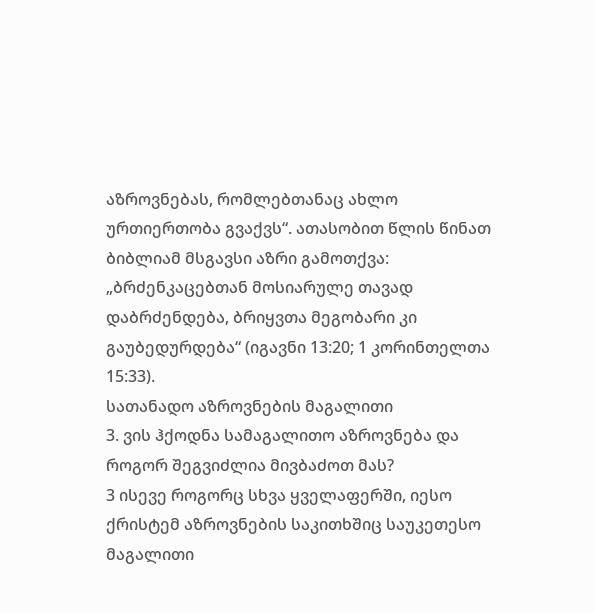აზროვნებას, რომლებთანაც ახლო ურთიერთობა გვაქვს“. ათასობით წლის წინათ ბიბლიამ მსგავსი აზრი გამოთქვა: „ბრძენკაცებთან მოსიარულე თავად დაბრძენდება, ბრიყვთა მეგობარი კი გაუბედურდება“ (იგავნი 13:20; 1 კორინთელთა 15:33).
სათანადო აზროვნების მაგალითი
3. ვის ჰქოდნა სამაგალითო აზროვნება და როგორ შეგვიძლია მივბაძოთ მას?
3 ისევე როგორც სხვა ყველაფერში, იესო ქრისტემ აზროვნების საკითხშიც საუკეთესო მაგალითი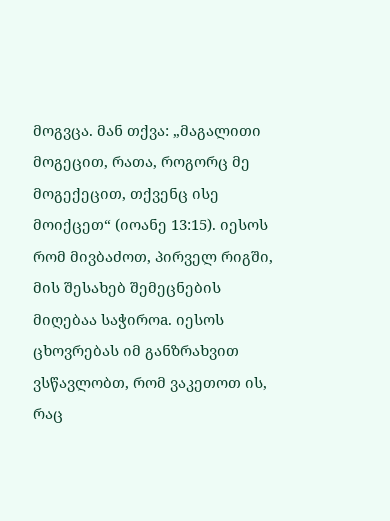მოგვცა. მან თქვა: „მაგალითი მოგეცით, რათა, როგორც მე მოგექეცით, თქვენც ისე მოიქცეთ“ (იოანე 13:15). იესოს რომ მივბაძოთ, პირველ რიგში, მის შესახებ შემეცნების მიღებაა საჭიროa. იესოს ცხოვრებას იმ განზრახვით ვსწავლობთ, რომ ვაკეთოთ ის, რაც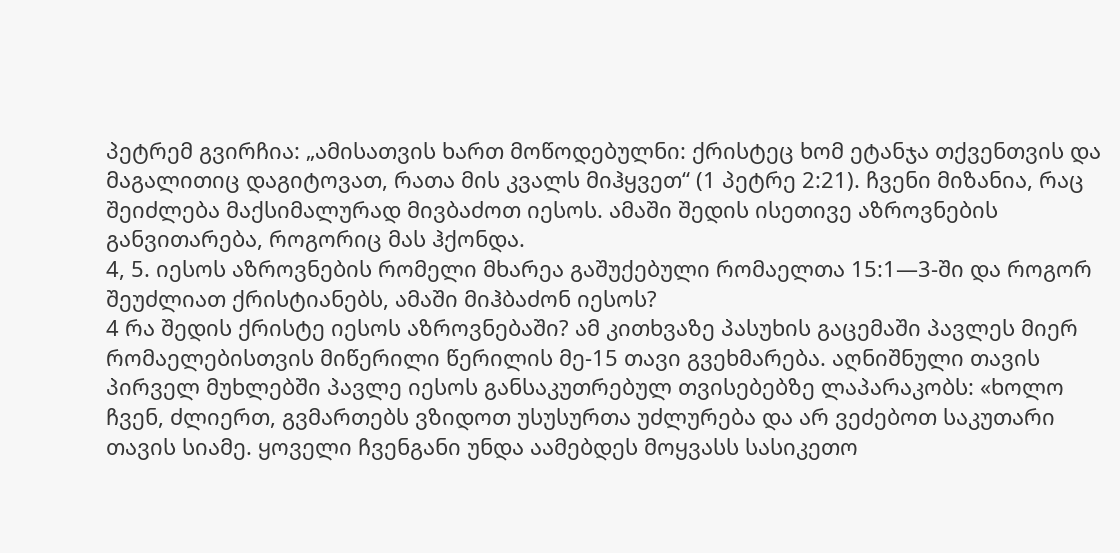პეტრემ გვირჩია: „ამისათვის ხართ მოწოდებულნი: ქრისტეც ხომ ეტანჯა თქვენთვის და მაგალითიც დაგიტოვათ, რათა მის კვალს მიჰყვეთ“ (1 პეტრე 2:21). ჩვენი მიზანია, რაც შეიძლება მაქსიმალურად მივბაძოთ იესოს. ამაში შედის ისეთივე აზროვნების განვითარება, როგორიც მას ჰქონდა.
4, 5. იესოს აზროვნების რომელი მხარეა გაშუქებული რომაელთა 15:1—3-ში და როგორ შეუძლიათ ქრისტიანებს, ამაში მიჰბაძონ იესოს?
4 რა შედის ქრისტე იესოს აზროვნებაში? ამ კითხვაზე პასუხის გაცემაში პავლეს მიერ რომაელებისთვის მიწერილი წერილის მე-15 თავი გვეხმარება. აღნიშნული თავის პირველ მუხლებში პავლე იესოს განსაკუთრებულ თვისებებზე ლაპარაკობს: «ხოლო ჩვენ, ძლიერთ, გვმართებს ვზიდოთ უსუსურთა უძლურება და არ ვეძებოთ საკუთარი თავის სიამე. ყოველი ჩვენგანი უნდა აამებდეს მოყვასს სასიკეთო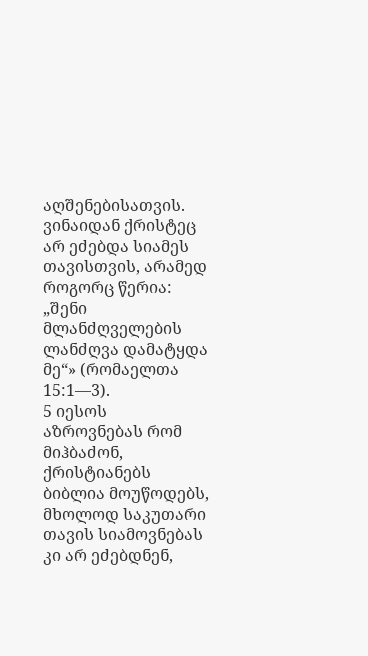აღშენებისათვის. ვინაიდან ქრისტეც არ ეძებდა სიამეს თავისთვის, არამედ როგორც წერია: „შენი მლანძღველების ლანძღვა დამატყდა მე“» (რომაელთა 15:1—3).
5 იესოს აზროვნებას რომ მიჰბაძონ, ქრისტიანებს ბიბლია მოუწოდებს, მხოლოდ საკუთარი თავის სიამოვნებას კი არ ეძებდნენ,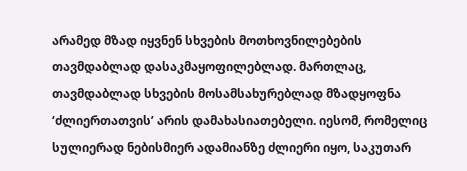არამედ მზად იყვნენ სხვების მოთხოვნილებების თავმდაბლად დასაკმაყოფილებლად. მართლაც, თავმდაბლად სხვების მოსამსახურებლად მზადყოფნა ‘ძლიერთათვის’ არის დამახასიათებელი. იესომ, რომელიც სულიერად ნებისმიერ ადამიანზე ძლიერი იყო, საკუთარ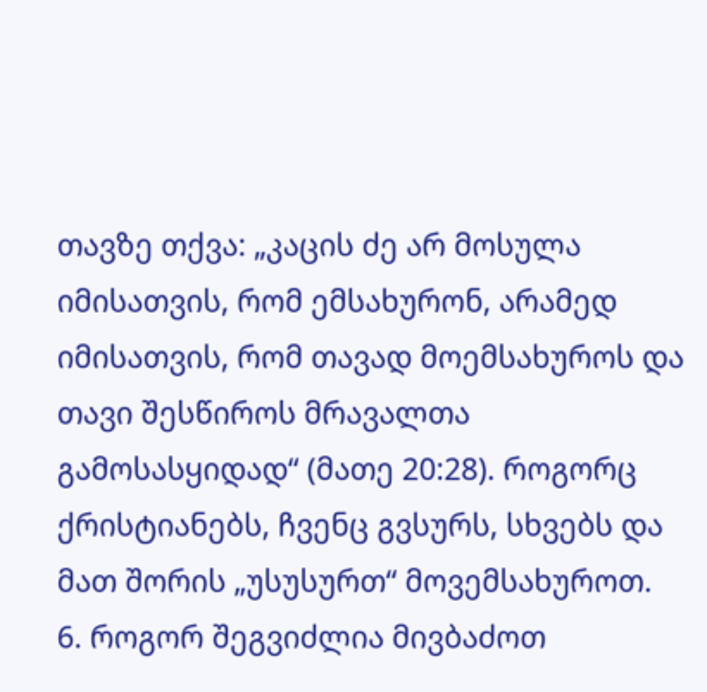თავზე თქვა: „კაცის ძე არ მოსულა იმისათვის, რომ ემსახურონ, არამედ იმისათვის, რომ თავად მოემსახუროს და თავი შესწიროს მრავალთა გამოსასყიდად“ (მათე 20:28). როგორც ქრისტიანებს, ჩვენც გვსურს, სხვებს და მათ შორის „უსუსურთ“ მოვემსახუროთ.
6. როგორ შეგვიძლია მივბაძოთ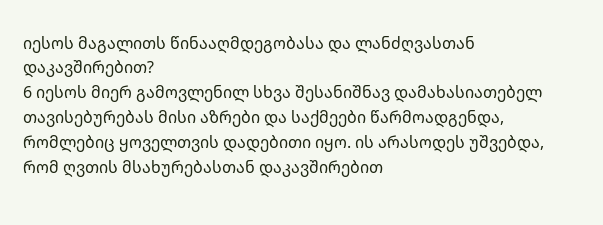იესოს მაგალითს წინააღმდეგობასა და ლანძღვასთან დაკავშირებით?
6 იესოს მიერ გამოვლენილ სხვა შესანიშნავ დამახასიათებელ თავისებურებას მისი აზრები და საქმეები წარმოადგენდა, რომლებიც ყოველთვის დადებითი იყო. ის არასოდეს უშვებდა, რომ ღვთის მსახურებასთან დაკავშირებით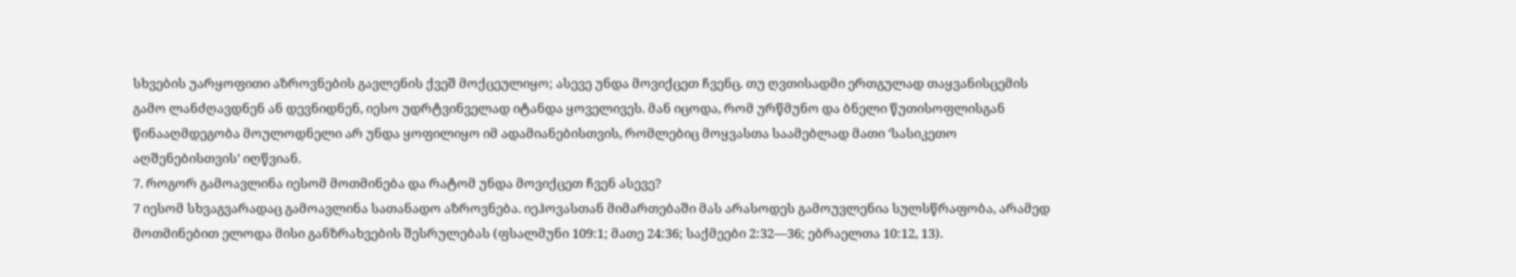სხვების უარყოფითი აზროვნების გავლენის ქვეშ მოქცეულიყო; ასევე უნდა მოვიქცეთ ჩვენც. თუ ღვთისადმი ერთგულად თაყვანისცემის გამო ლანძღავდნენ ან დევნიდნენ, იესო უდრტვინველად იტანდა ყოველივეს. მან იცოდა, რომ ურწმუნო და ბნელი წუთისოფლისგან წინააღმდეგობა მოულოდნელი არ უნდა ყოფილიყო იმ ადამიანებისთვის, რომლებიც მოყვასთა საამებლად მათი ‘სასიკეთო აღშენებისთვის’ იღწვიან.
7. როგორ გამოავლინა იესომ მოთმინება და რატომ უნდა მოვიქცეთ ჩვენ ასევე?
7 იესომ სხვაგვარადაც გამოავლინა სათანადო აზროვნება. იეჰოვასთან მიმართებაში მას არასოდეს გამოუვლენია სულსწრაფობა, არამედ მოთმინებით ელოდა მისი განზრახვების შესრულებას (ფსალმუნი 109:1; მათე 24:36; საქმეები 2:32—36; ებრაელთა 10:12, 13).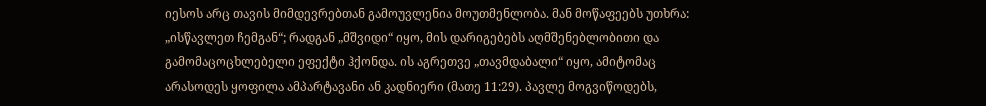იესოს არც თავის მიმდევრებთან გამოუვლენია მოუთმენლობა. მან მოწაფეებს უთხრა: „ისწავლეთ ჩემგან“; რადგან „მშვიდი“ იყო, მის დარიგებებს აღმშენებლობითი და გამომაცოცხლებელი ეფექტი ჰქონდა. ის აგრეთვე „თავმდაბალი“ იყო, ამიტომაც არასოდეს ყოფილა ამპარტავანი ან კადნიერი (მათე 11:29). პავლე მოგვიწოდებს,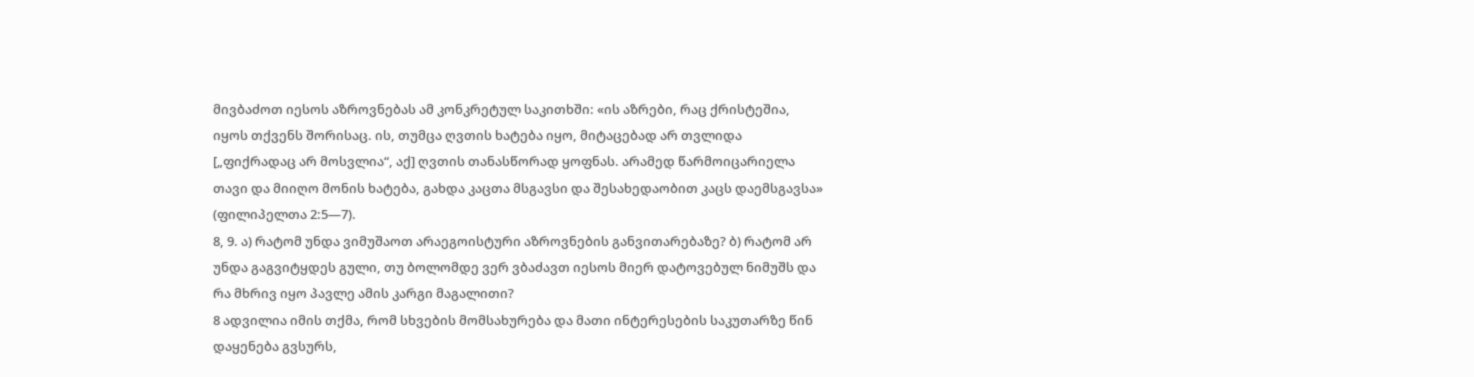მივბაძოთ იესოს აზროვნებას ამ კონკრეტულ საკითხში: «ის აზრები, რაც ქრისტეშია, იყოს თქვენს შორისაც. ის, თუმცა ღვთის ხატება იყო, მიტაცებად არ თვლიდა [„ფიქრადაც არ მოსვლია“, აქ] ღვთის თანასწორად ყოფნას. არამედ წარმოიცარიელა თავი და მიიღო მონის ხატება, გახდა კაცთა მსგავსი და შესახედაობით კაცს დაემსგავსა» (ფილიპელთა 2:5—7).
8, 9. ა) რატომ უნდა ვიმუშაოთ არაეგოისტური აზროვნების განვითარებაზე? ბ) რატომ არ უნდა გაგვიტყდეს გული, თუ ბოლომდე ვერ ვბაძავთ იესოს მიერ დატოვებულ ნიმუშს და რა მხრივ იყო პავლე ამის კარგი მაგალითი?
8 ადვილია იმის თქმა, რომ სხვების მომსახურება და მათი ინტერესების საკუთარზე წინ დაყენება გვსურს,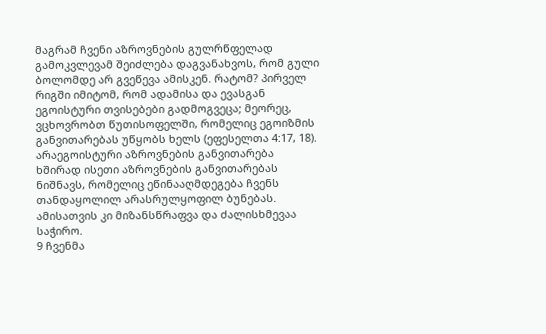მაგრამ ჩვენი აზროვნების გულრწფელად გამოკვლევამ შეიძლება დაგვანახვოს, რომ გული ბოლომდე არ გვეწევა ამისკენ. რატომ? პირველ რიგში იმიტომ, რომ ადამისა და ევასგან ეგოისტური თვისებები გადმოგვეცა; მეორეც, ვცხოვრობთ წუთისოფელში, რომელიც ეგოიზმის განვითარებას უწყობს ხელს (ეფესელთა 4:17, 18). არაეგოისტური აზროვნების განვითარება ხშირად ისეთი აზროვნების განვითარებას ნიშნავს, რომელიც ეწინააღმდეგება ჩვენს თანდაყოლილ არასრულყოფილ ბუნებას. ამისათვის კი მიზანსწრაფვა და ძალისხმევაა საჭირო.
9 ჩვენმა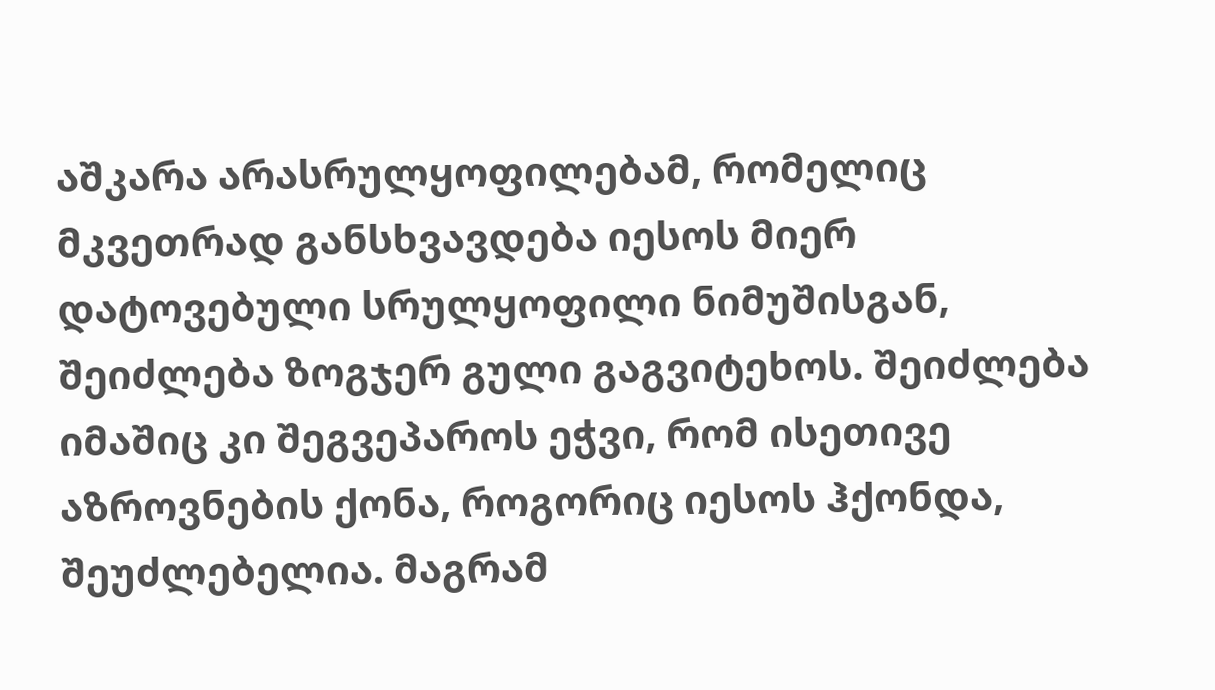აშკარა არასრულყოფილებამ, რომელიც მკვეთრად განსხვავდება იესოს მიერ დატოვებული სრულყოფილი ნიმუშისგან, შეიძლება ზოგჯერ გული გაგვიტეხოს. შეიძლება იმაშიც კი შეგვეპაროს ეჭვი, რომ ისეთივე აზროვნების ქონა, როგორიც იესოს ჰქონდა, შეუძლებელია. მაგრამ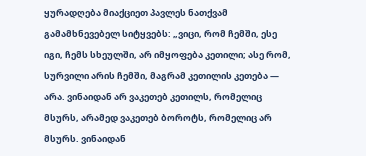ყურადღება მიაქციეთ პავლეს ნათქვამ გამამხნევებელ სიტყვებს: „ვიცი, რომ ჩემში, ესე იგი, ჩემს სხეულში, არ იმყოფება კეთილი; ასე რომ, სურვილი არის ჩემში, მაგრამ კეთილის კეთება — არა. ვინაიდან არ ვაკეთებ კეთილს, რომელიც მსურს, არამედ ვაკეთებ ბოროტს, რომელიც არ მსურს. ვინაიდან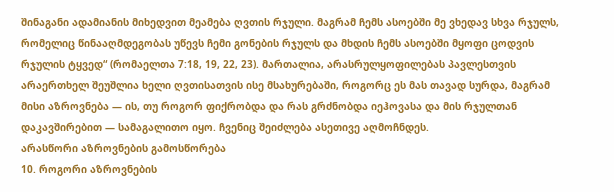შინაგანი ადამიანის მიხედვით მეამება ღვთის რჯული. მაგრამ ჩემს ასოებში მე ვხედავ სხვა რჯულს, რომელიც წინააღმდეგობას უწევს ჩემი გონების რჯულს და მხდის ჩემს ასოებში მყოფი ცოდვის რჯულის ტყვედ“ (რომაელთა 7:18, 19, 22, 23). მართალია, არასრულყოფილებას პავლესთვის არაერთხელ შეუშლია ხელი ღვთისათვის ისე მსახურებაში, როგორც ეს მას თავად სურდა, მაგრამ მისი აზროვნება — ის, თუ როგორ ფიქრობდა და რას გრძნობდა იეჰოვასა და მის რჯულთან დაკავშირებით — სამაგალითო იყო. ჩვენიც შეიძლება ასეთივე აღმოჩნდეს.
არასწორი აზროვნების გამოსწორება
10. როგორი აზროვნების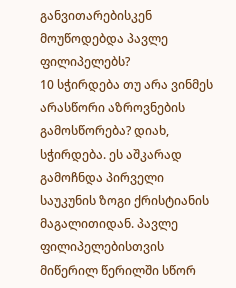განვითარებისკენ მოუწოდებდა პავლე ფილიპელებს?
10 სჭირდება თუ არა ვინმეს არასწორი აზროვნების გამოსწორება? დიახ, სჭირდება. ეს აშკარად გამოჩნდა პირველი საუკუნის ზოგი ქრისტიანის მაგალითიდან. პავლე ფილიპელებისთვის მიწერილ წერილში სწორ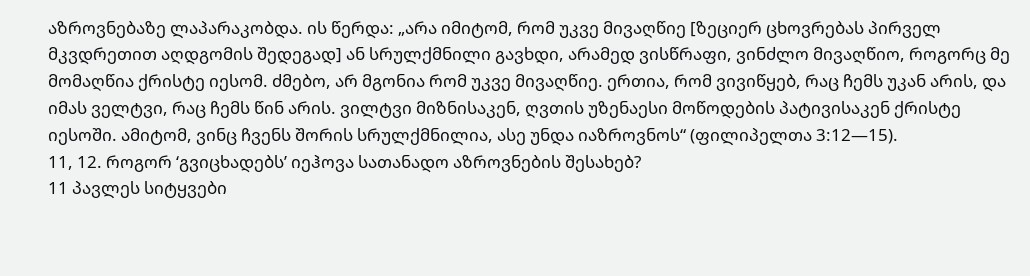აზროვნებაზე ლაპარაკობდა. ის წერდა: „არა იმიტომ, რომ უკვე მივაღწიე [ზეციერ ცხოვრებას პირველ მკვდრეთით აღდგომის შედეგად] ან სრულქმნილი გავხდი, არამედ ვისწრაფი, ვინძლო მივაღწიო, როგორც მე მომაღწია ქრისტე იესომ. ძმებო, არ მგონია რომ უკვე მივაღწიე. ერთია, რომ ვივიწყებ, რაც ჩემს უკან არის, და იმას ველტვი, რაც ჩემს წინ არის. ვილტვი მიზნისაკენ, ღვთის უზენაესი მოწოდების პატივისაკენ ქრისტე იესოში. ამიტომ, ვინც ჩვენს შორის სრულქმნილია, ასე უნდა იაზროვნოს“ (ფილიპელთა 3:12—15).
11, 12. როგორ ‘გვიცხადებს’ იეჰოვა სათანადო აზროვნების შესახებ?
11 პავლეს სიტყვები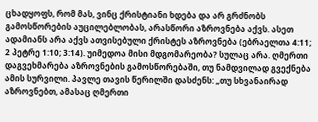ცხადყოფს, რომ მას, ვინც ქრისტიანი ხდება და არ გრძნობს გამოსწორების აუცილებლობას, არასწორი აზროვნება აქვს. ასეთ ადამიანს არა აქვს ათვისებული ქრისტეს აზროვნება (ებრაელთა 4:11; 2 პეტრე 1:10; 3:14). უიმედოა მისი მდგომარეობა? სულაც არა. ღმერთი დაგვეხმარება აზროვნების გამოსწორებაში, თუ ნამდვილად გვექნება ამის სურვილი. პავლე თავის წერილში დასძენს: „თუ სხვანაირად აზროვნებთ, ამასაც ღმერთი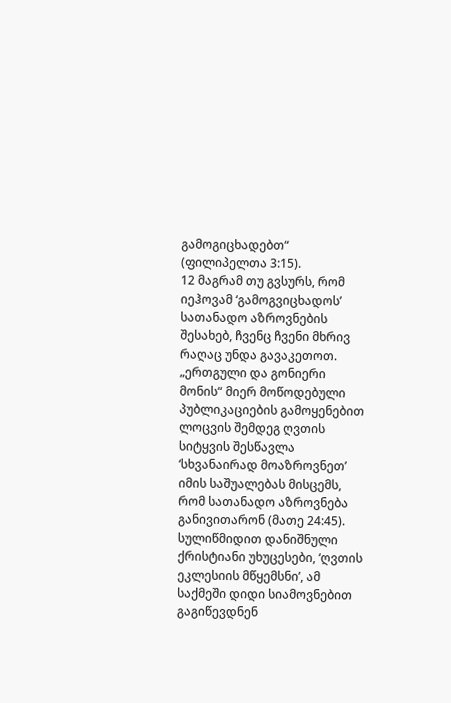გამოგიცხადებთ“ (ფილიპელთა 3:15).
12 მაგრამ თუ გვსურს, რომ იეჰოვამ ‘გამოგვიცხადოს’ სათანადო აზროვნების შესახებ, ჩვენც ჩვენი მხრივ რაღაც უნდა გავაკეთოთ. „ერთგული და გონიერი მონის“ მიერ მოწოდებული პუბლიკაციების გამოყენებით ლოცვის შემდეგ ღვთის სიტყვის შესწავლა ‘სხვანაირად მოაზროვნეთ’ იმის საშუალებას მისცემს, რომ სათანადო აზროვნება განივითარონ (მათე 24:45). სულიწმიდით დანიშნული ქრისტიანი უხუცესები, ‘ღვთის ეკლესიის მწყემსნი’, ამ საქმეში დიდი სიამოვნებით გაგიწევდნენ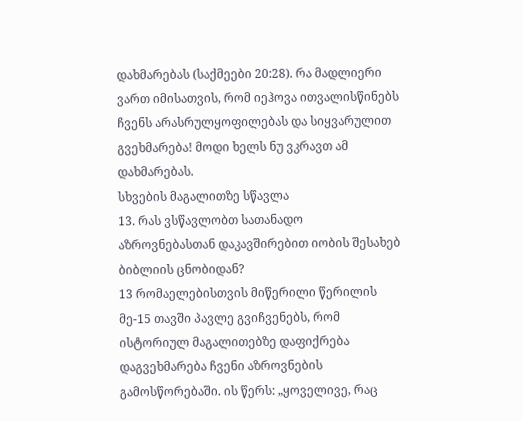დახმარებას (საქმეები 20:28). რა მადლიერი ვართ იმისათვის, რომ იეჰოვა ითვალისწინებს ჩვენს არასრულყოფილებას და სიყვარულით გვეხმარება! მოდი ხელს ნუ ვკრავთ ამ დახმარებას.
სხვების მაგალითზე სწავლა
13. რას ვსწავლობთ სათანადო აზროვნებასთან დაკავშირებით იობის შესახებ ბიბლიის ცნობიდან?
13 რომაელებისთვის მიწერილი წერილის მე-15 თავში პავლე გვიჩვენებს, რომ ისტორიულ მაგალითებზე დაფიქრება დაგვეხმარება ჩვენი აზროვნების გამოსწორებაში. ის წერს: „ყოველივე, რაც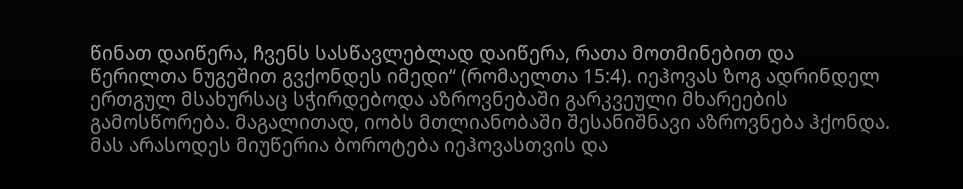წინათ დაიწერა, ჩვენს სასწავლებლად დაიწერა, რათა მოთმინებით და წერილთა ნუგეშით გვქონდეს იმედი“ (რომაელთა 15:4). იეჰოვას ზოგ ადრინდელ ერთგულ მსახურსაც სჭირდებოდა აზროვნებაში გარკვეული მხარეების გამოსწორება. მაგალითად, იობს მთლიანობაში შესანიშნავი აზროვნება ჰქონდა. მას არასოდეს მიუწერია ბოროტება იეჰოვასთვის და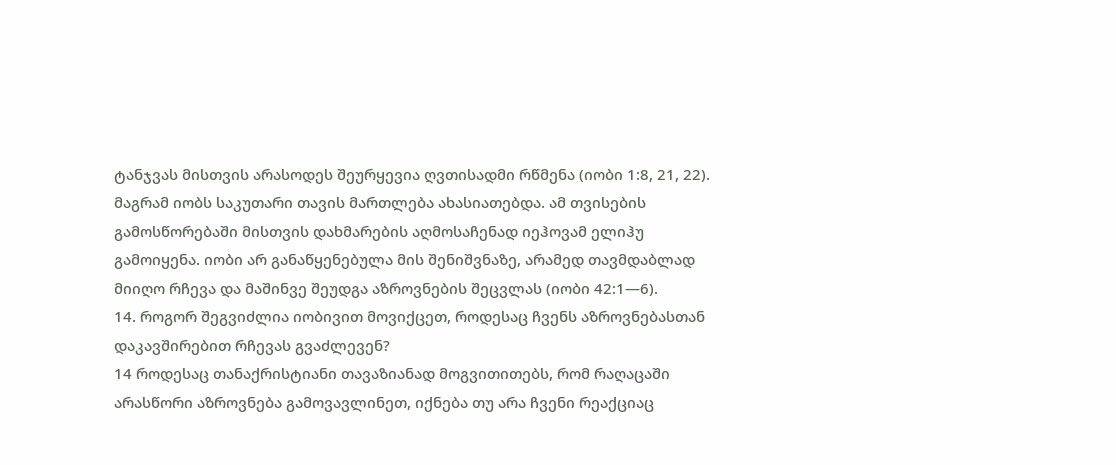ტანჯვას მისთვის არასოდეს შეურყევია ღვთისადმი რწმენა (იობი 1:8, 21, 22). მაგრამ იობს საკუთარი თავის მართლება ახასიათებდა. ამ თვისების გამოსწორებაში მისთვის დახმარების აღმოსაჩენად იეჰოვამ ელიჰუ გამოიყენა. იობი არ განაწყენებულა მის შენიშვნაზე, არამედ თავმდაბლად მიიღო რჩევა და მაშინვე შეუდგა აზროვნების შეცვლას (იობი 42:1—6).
14. როგორ შეგვიძლია იობივით მოვიქცეთ, როდესაც ჩვენს აზროვნებასთან დაკავშირებით რჩევას გვაძლევენ?
14 როდესაც თანაქრისტიანი თავაზიანად მოგვითითებს, რომ რაღაცაში არასწორი აზროვნება გამოვავლინეთ, იქნება თუ არა ჩვენი რეაქციაც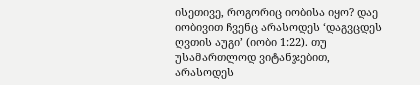ისეთივე, როგორიც იობისა იყო? დაე იობივით ჩვენც არასოდეს ‘დაგვცდეს ღვთის აუგი’ (იობი 1:22). თუ უსამართლოდ ვიტანჯებით, არასოდეს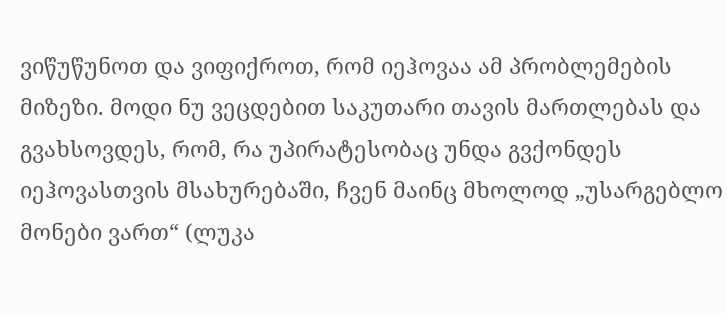ვიწუწუნოთ და ვიფიქროთ, რომ იეჰოვაა ამ პრობლემების მიზეზი. მოდი ნუ ვეცდებით საკუთარი თავის მართლებას და გვახსოვდეს, რომ, რა უპირატესობაც უნდა გვქონდეს იეჰოვასთვის მსახურებაში, ჩვენ მაინც მხოლოდ „უსარგებლო მონები ვართ“ (ლუკა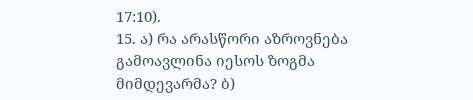17:10).
15. ა) რა არასწორი აზროვნება გამოავლინა იესოს ზოგმა მიმდევარმა? ბ)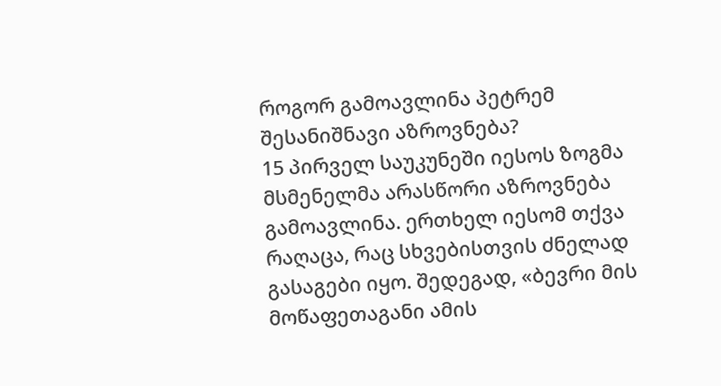როგორ გამოავლინა პეტრემ შესანიშნავი აზროვნება?
15 პირველ საუკუნეში იესოს ზოგმა მსმენელმა არასწორი აზროვნება გამოავლინა. ერთხელ იესომ თქვა რაღაცა, რაც სხვებისთვის ძნელად გასაგები იყო. შედეგად, «ბევრი მის მოწაფეთაგანი ამის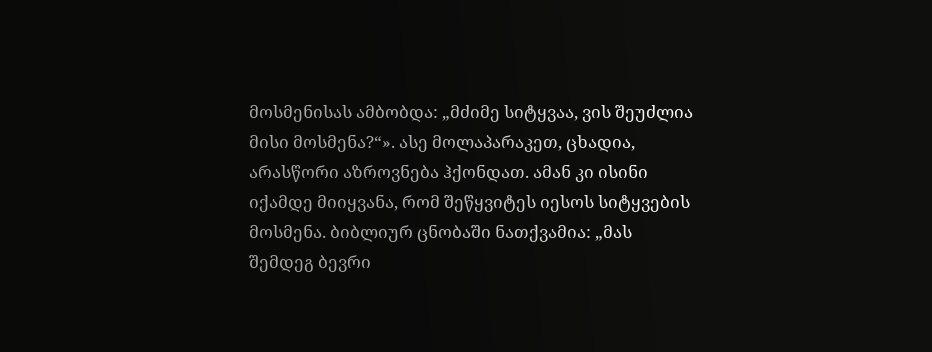მოსმენისას ამბობდა: „მძიმე სიტყვაა, ვის შეუძლია მისი მოსმენა?“». ასე მოლაპარაკეთ, ცხადია, არასწორი აზროვნება ჰქონდათ. ამან კი ისინი იქამდე მიიყვანა, რომ შეწყვიტეს იესოს სიტყვების მოსმენა. ბიბლიურ ცნობაში ნათქვამია: „მას შემდეგ ბევრი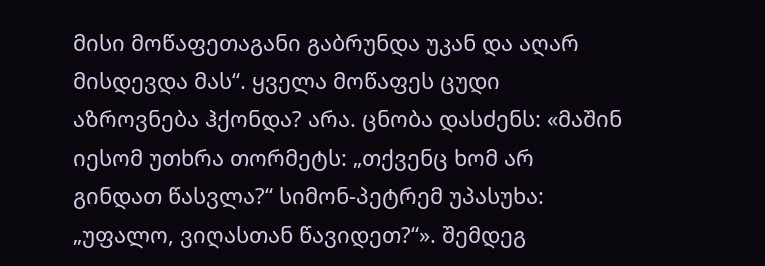მისი მოწაფეთაგანი გაბრუნდა უკან და აღარ მისდევდა მას“. ყველა მოწაფეს ცუდი აზროვნება ჰქონდა? არა. ცნობა დასძენს: «მაშინ იესომ უთხრა თორმეტს: „თქვენც ხომ არ გინდათ წასვლა?“ სიმონ-პეტრემ უპასუხა: „უფალო, ვიღასთან წავიდეთ?“». შემდეგ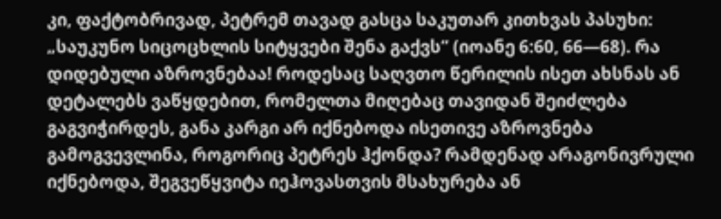კი, ფაქტობრივად, პეტრემ თავად გასცა საკუთარ კითხვას პასუხი: „საუკუნო სიცოცხლის სიტყვები შენა გაქვს“ (იოანე 6:60, 66—68). რა დიდებული აზროვნებაა! როდესაც საღვთო წერილის ისეთ ახსნას ან დეტალებს ვაწყდებით, რომელთა მიღებაც თავიდან შეიძლება გაგვიჭირდეს, განა კარგი არ იქნებოდა ისეთივე აზროვნება გამოგვევლინა, როგორიც პეტრეს ჰქონდა? რამდენად არაგონივრული იქნებოდა, შეგვეწყვიტა იეჰოვასთვის მსახურება ან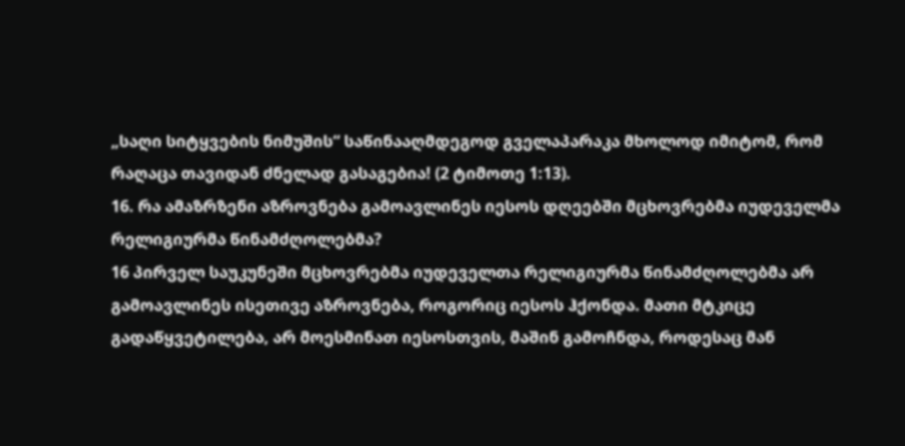„საღი სიტყვების ნიმუშის“ საწინააღმდეგოდ გველაპარაკა მხოლოდ იმიტომ, რომ რაღაცა თავიდან ძნელად გასაგებია! (2 ტიმოთე 1:13).
16. რა ამაზრზენი აზროვნება გამოავლინეს იესოს დღეებში მცხოვრებმა იუდეველმა რელიგიურმა წინამძღოლებმა?
16 პირველ საუკუნეში მცხოვრებმა იუდეველთა რელიგიურმა წინამძღოლებმა არ გამოავლინეს ისეთივე აზროვნება, როგორიც იესოს ჰქონდა. მათი მტკიცე გადაწყვეტილება, არ მოესმინათ იესოსთვის, მაშინ გამოჩნდა, როდესაც მან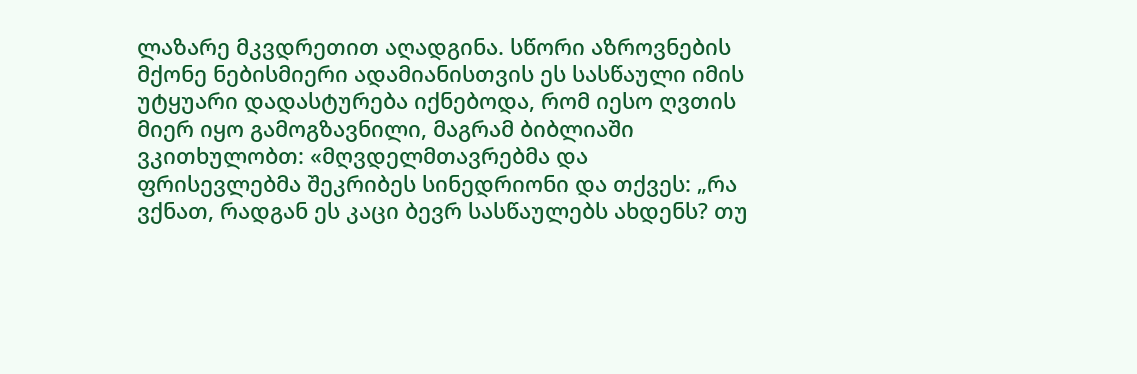ლაზარე მკვდრეთით აღადგინა. სწორი აზროვნების მქონე ნებისმიერი ადამიანისთვის ეს სასწაული იმის უტყუარი დადასტურება იქნებოდა, რომ იესო ღვთის მიერ იყო გამოგზავნილი, მაგრამ ბიბლიაში ვკითხულობთ: «მღვდელმთავრებმა და ფრისევლებმა შეკრიბეს სინედრიონი და თქვეს: „რა ვქნათ, რადგან ეს კაცი ბევრ სასწაულებს ახდენს? თუ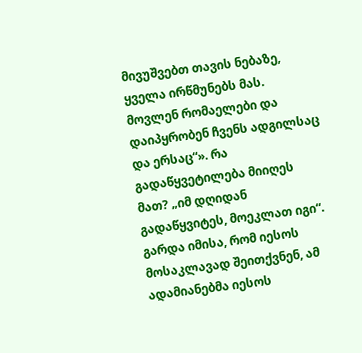მივუშვებთ თავის ნებაზე, ყველა ირწმუნებს მას. მოვლენ რომაელები და დაიპყრობენ ჩვენს ადგილსაც და ერსაც“». რა გადაწყვეტილება მიიღეს მათ? „იმ დღიდან გადაწყვიტეს, მოეკლათ იგი“. გარდა იმისა, რომ იესოს მოსაკლავად შეითქვნენ, ამ ადამიანებმა იესოს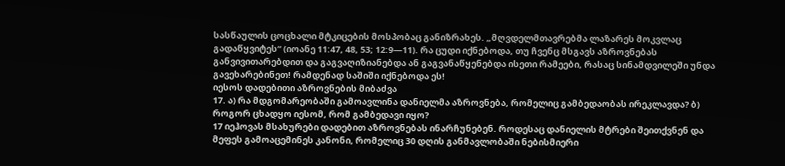სასწაულის ცოცხალი მტკიცების მოსპობაც განიზრახეს. „მღვდელმთავრებმა ლაზარეს მოკვლაც გადაწყვიტეს“ (იოანე 11:47, 48, 53; 12:9—11). რა ცუდი იქნებოდა, თუ ჩვენც მსგავს აზროვნებას განვივითარებდით და გაგვაღიზიანებდა ან გაგვანაწყენებდა ისეთი რამეები, რასაც სინამდვილეში უნდა გავეხარებინეთ! რამდენად საშიში იქნებოდა ეს!
იესოს დადებითი აზროვნების მიბაძვა
17. ა) რა მდგომარეობაში გამოავლინა დანიელმა აზროვნება, რომელიც გამბედაობას ირეკლავდა? ბ) როგორ ცხადყო იესომ, რომ გამბედავი იყო?
17 იეჰოვას მსახურები დადებით აზროვნებას ინარჩუნებენ. როდესაც დანიელის მტრები შეითქვნენ და მეფეს გამოაცემინეს კანონი, რომელიც 30 დღის განმავლობაში ნებისმიერი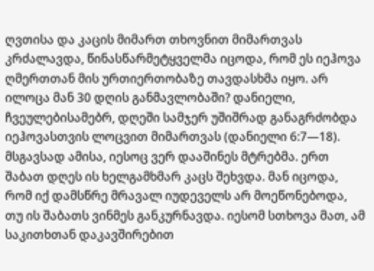ღვთისა და კაცის მიმართ თხოვნით მიმართვას კრძალავდა, წინასწარმეტყველმა იცოდა, რომ ეს იეჰოვა ღმერთთან მის ურთიერთობაზე თავდასხმა იყო. არ ილოცა მან 30 დღის განმავლობაში? დანიელი, ჩვეულებისამებრ, დღეში სამჯერ უშიშრად განაგრძობდა იეჰოვასთვის ლოცვით მიმართვას (დანიელი 6:7—18). მსგავსად ამისა, იესოც ვერ დააშინეს მტრებმა. ერთ შაბათ დღეს ის ხელგამხმარ კაცს შეხვდა. მან იცოდა, რომ იქ დამსწრე მრავალ იუდეველს არ მოეწონებოდა, თუ ის შაბათს ვინმეს განკურნავდა. იესომ სთხოვა მათ, ამ საკითხთან დაკავშირებით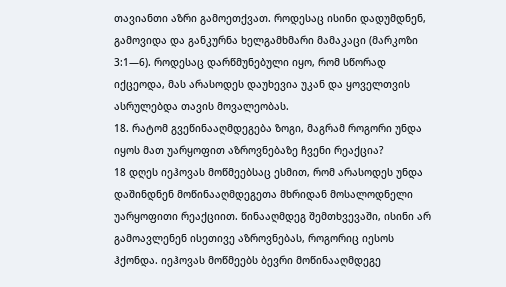თავიანთი აზრი გამოეთქვათ. როდესაც ისინი დადუმდნენ, გამოვიდა და განკურნა ხელგამხმარი მამაკაცი (მარკოზი 3:1—6). როდესაც დარწმუნებული იყო, რომ სწორად იქცეოდა, მას არასოდეს დაუხევია უკან და ყოველთვის ასრულებდა თავის მოვალეობას.
18. რატომ გვეწინააღმდეგება ზოგი, მაგრამ როგორი უნდა იყოს მათ უარყოფით აზროვნებაზე ჩვენი რეაქცია?
18 დღეს იეჰოვას მოწმეებსაც ესმით, რომ არასოდეს უნდა დაშინდნენ მოწინააღმდეგეთა მხრიდან მოსალოდნელი უარყოფითი რეაქციით. წინააღმდეგ შემთხვევაში, ისინი არ გამოავლენენ ისეთივე აზროვნებას, როგორიც იესოს ჰქონდა. იეჰოვას მოწმეებს ბევრი მოწინააღმდეგე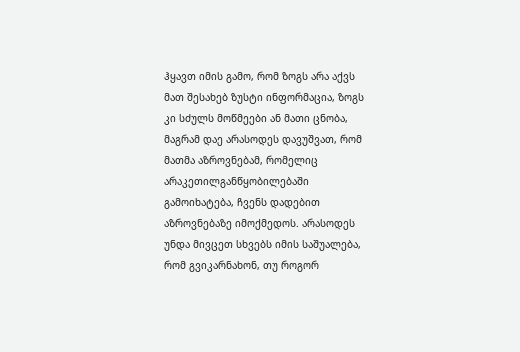ჰყავთ იმის გამო, რომ ზოგს არა აქვს მათ შესახებ ზუსტი ინფორმაცია, ზოგს კი სძულს მოწმეები ან მათი ცნობა, მაგრამ დაე არასოდეს დავუშვათ, რომ მათმა აზროვნებამ, რომელიც არაკეთილგანწყობილებაში გამოიხატება, ჩვენს დადებით აზროვნებაზე იმოქმედოს. არასოდეს უნდა მივცეთ სხვებს იმის საშუალება, რომ გვიკარნახონ, თუ როგორ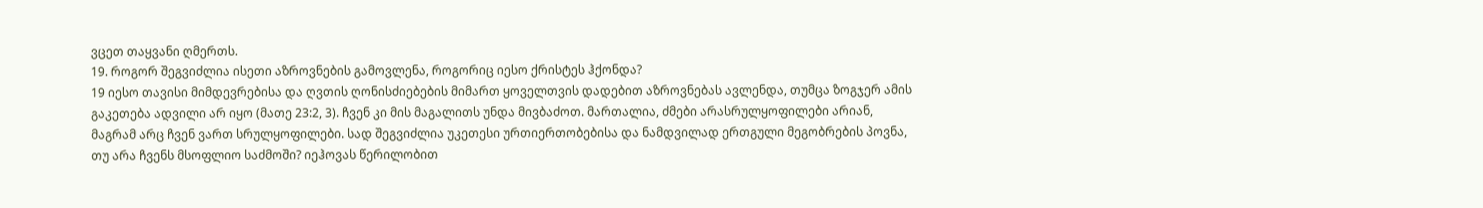ვცეთ თაყვანი ღმერთს.
19. როგორ შეგვიძლია ისეთი აზროვნების გამოვლენა, როგორიც იესო ქრისტეს ჰქონდა?
19 იესო თავისი მიმდევრებისა და ღვთის ღონისძიებების მიმართ ყოველთვის დადებით აზროვნებას ავლენდა, თუმცა ზოგჯერ ამის გაკეთება ადვილი არ იყო (მათე 23:2, 3). ჩვენ კი მის მაგალითს უნდა მივბაძოთ. მართალია, ძმები არასრულყოფილები არიან, მაგრამ არც ჩვენ ვართ სრულყოფილები. სად შეგვიძლია უკეთესი ურთიერთობებისა და ნამდვილად ერთგული მეგობრების პოვნა, თუ არა ჩვენს მსოფლიო საძმოში? იეჰოვას წერილობით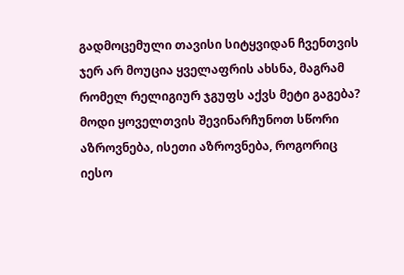გადმოცემული თავისი სიტყვიდან ჩვენთვის ჯერ არ მოუცია ყველაფრის ახსნა, მაგრამ რომელ რელიგიურ ჯგუფს აქვს მეტი გაგება? მოდი ყოველთვის შევინარჩუნოთ სწორი აზროვნება, ისეთი აზროვნება, როგორიც იესო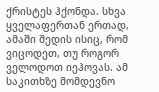ქრისტეს ჰქონდა. სხვა ყველაფერთან ერთად, ამაში შედის ისიც, რომ ვიცოდეთ, თუ როგორ ველოდოთ იეჰოვას. ამ საკითხზე მომდევნო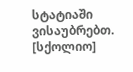სტატიაში ვისაუბრებთ.
[სქოლიო]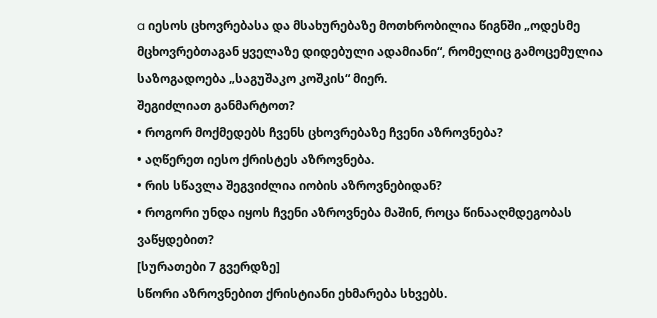a იესოს ცხოვრებასა და მსახურებაზე მოთხრობილია წიგნში „ოდესმე მცხოვრებთაგან ყველაზე დიდებული ადამიანი“, რომელიც გამოცემულია საზოგადოება „საგუშაკო კოშკის“ მიერ.
შეგიძლიათ განმარტოთ?
• როგორ მოქმედებს ჩვენს ცხოვრებაზე ჩვენი აზროვნება?
• აღწერეთ იესო ქრისტეს აზროვნება.
• რის სწავლა შეგვიძლია იობის აზროვნებიდან?
• როგორი უნდა იყოს ჩვენი აზროვნება მაშინ, როცა წინააღმდეგობას ვაწყდებით?
[სურათები 7 გვერდზე]
სწორი აზროვნებით ქრისტიანი ეხმარება სხვებს.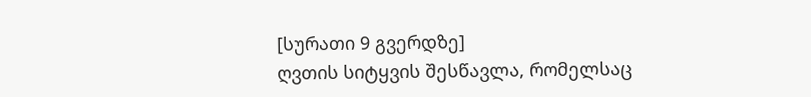[სურათი 9 გვერდზე]
ღვთის სიტყვის შესწავლა, რომელსაც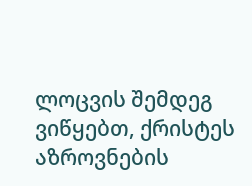ლოცვის შემდეგ ვიწყებთ, ქრისტეს აზროვნების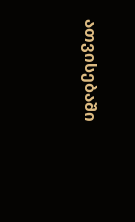ათვისებაში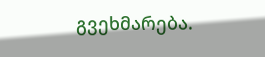გვეხმარება.